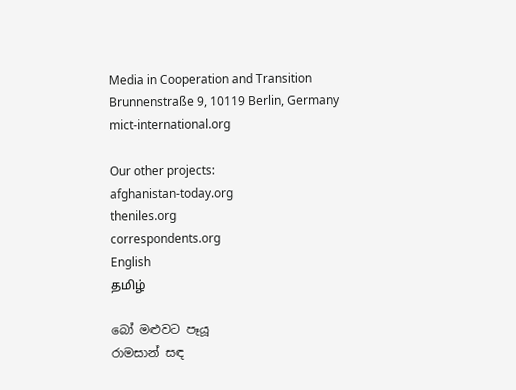Media in Cooperation and Transition
Brunnenstraße 9, 10119 Berlin, Germany
mict-international.org

Our other projects:
afghanistan-today.org
theniles.org
correspondents.org
English
தமிழ்

බෝ මළුවට පෑයූ
රාමසාන් සඳ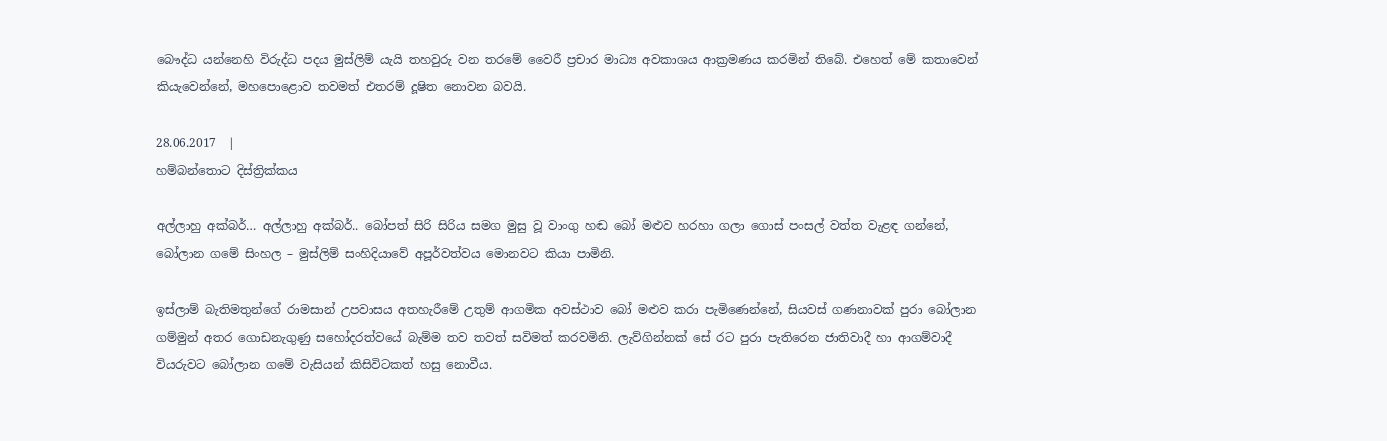බෞද්ධ යන්නෙහි වි‍රුද්ධ පදය මුස්ලිම් යැයි තහවුරු වන තරමේ වෛරී ප්‍රචාර මාධ්‍ය අවකාශය ආක්‍රමණය කරමින් තිබේ. එහෙත් මේ කතාවෙන් කියැවෙන්නේ, මහපොළොව තවමත් එතරම් දූෂිත නොවන බවයි.

28.06.2017  |
හම්බන්තොට දිස්ත්‍රික්කය

අල්ලාහු අක්බර්… අල්ලාහු අක්බර්.. බෝපත් සිරි සිරිය සමග මුසු වූ වාංගු හඬ බෝ මළුව හරහා ගලා ගොස් පංසල් වත්ත වැළඳ ගන්නේ, බෝලාන ගමේ සිංහල – මුස්ලිම් සංහිදියාවේ අපූර්වත්වය මොනවට කියා පාමිනි.

ඉස්ලාම් බැතිමතුන්ගේ රාමසාන් උපවාසය අතහැරීමේ උතුම් ආගමික අවස්ථාව බෝ මළුව කරා පැමිණෙන්නේ, සියවස් ගණනාවක් පුරා බෝලාන ගම්මුන් අතර ගොඩනැගුණු සහෝදරත්වයේ බැම්ම තව තවත් සවිමත් කරවමිනි. ලැව්ගින්නක් සේ රට පුරා පැතිරෙන ජාතිවාදී හා ආගම්වාදී වියරුවට බෝලාන ගමේ වැසියන් කිසිවිටකත් හසු නොවීය.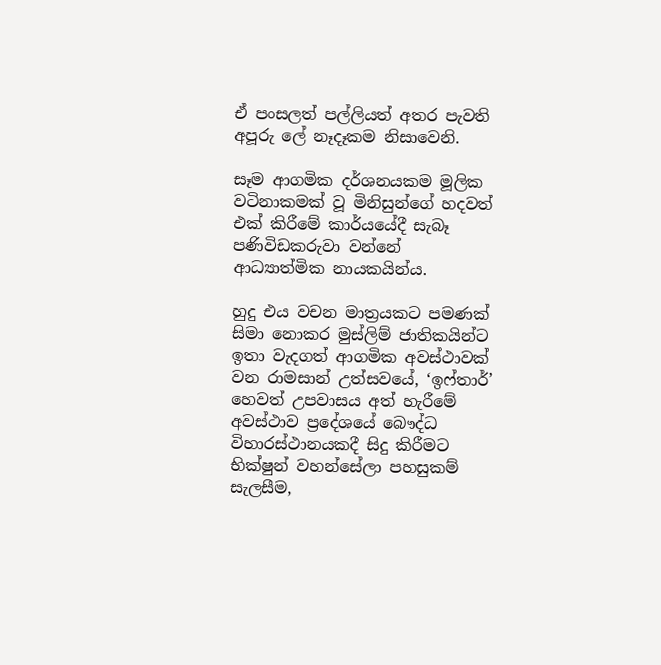ඒ පංසලත් පල්ලියත් අතර පැවති අපූරු ලේ නෑදෑකම නිසාවෙනි.

සෑම ආගමික දර්ශනයකම මූලික වටිනාකමක් වූ මිනිසුන්ගේ හදවත් එක් කිරීමේ කාර්යයේදී සැබෑ පණිවිඩකරුවා වන්නේ ආධ්‍යාත්මික නායකයින්ය.

හුදු එය වචන මාත්‍රයකට පමණක් සිමා නොකර මුස්ලිම් ජාතිකයින්ට ඉතා වැදගත් ආගමික අවස්ථාවක් වන රාමසාන් උත්සවයේ, ‘ඉෆ්තාර්’ හෙවත් උපවාසය අත් හැරීමේ අවස්ථාව ප්‍රදේශයේ බෞද්ධ විහාරස්ථානයකදී සිදු කිරීමට භික්ෂුන් වහන්සේලා පහසුකම් සැලසීම,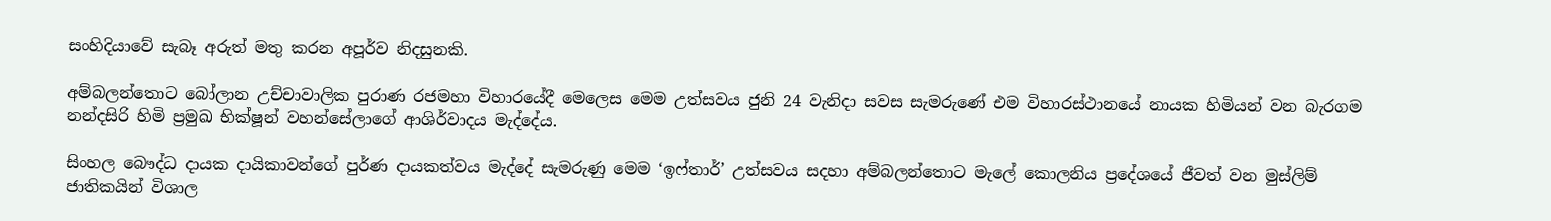සංහිදියාවේ සැබෑ අරුත් මතු කරන අපූර්ව නිදසුනකි.

අම්බලන්තොට බෝලාන උච්චාවාලික පුරාණ රජමහා විහාරයේදී මෙලෙස මෙම උත්සවය ජුනි 24 වැනිදා සවස සැමරුණේ එම විහාරස්ථානයේ නායක හිමියන් වන බැරගම නන්දසිරි හිමි ප්‍රමුඛ භික්ෂූන් වහන්සේලාගේ ආශිර්වාදය මැද්දේය.

සිංහල බෞද්ධ දායක දායිකාවන්ගේ පුර්ණ දායකත්වය මැද්දේ සැමරුණු මෙම ‘ඉෆ්තාර්’ උත්සවය සදහා අම්බලන්තොට මැලේ කොලනිය ප්‍රදේශයේ ජීවත් වන මුස්ලිම් ජාතිකයින් විශාල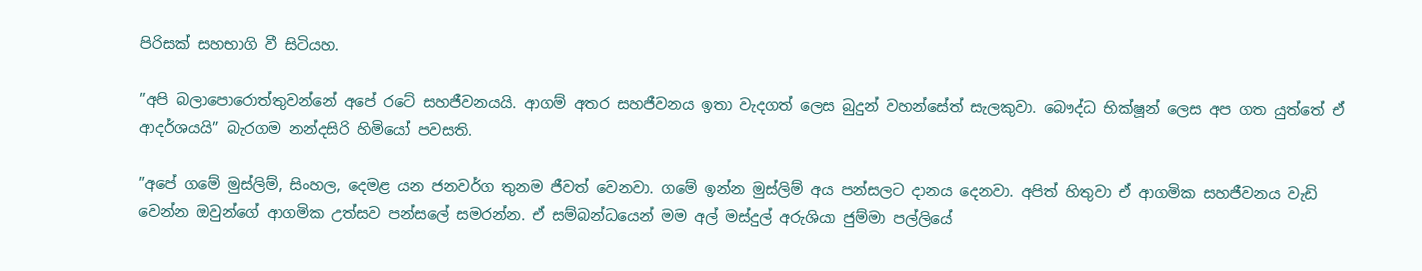පිරිසක් සහභාගි වී සිටියහ.

”අපි බලාපොරොත්තුවන්නේ අපේ රටේ සහජීවනයයි. ආගම් අතර සහජීවනය ඉතා වැදගත් ලෙස බුදුන් වහන්සේත් සැලකුවා. බෞද්ධ භික්ෂූන් ලෙස අප ගත යුත්තේ ඒ ආදර්ශයයි” බැරගම නන්දසිරි හිමියෝ පවසති.

”අපේ ගමේ මුස්ලිම්, සිංහල, දෙමළ යන ජනවර්ග තුනම ජීවත් වෙනවා. ගමේ ඉන්න මුස්ලිම් අය පන්සලට දානය දෙනවා. අපිත් හිතුවා ඒ ආගමික සහජීවනය වැඩි වෙන්න ඔවුන්ගේ ආගමික උත්සව පන්සලේ සමරන්න. ඒ සම්බන්ධයෙන් මම අල් මස්දුල් අරුශියා ජුම්මා පල්ලියේ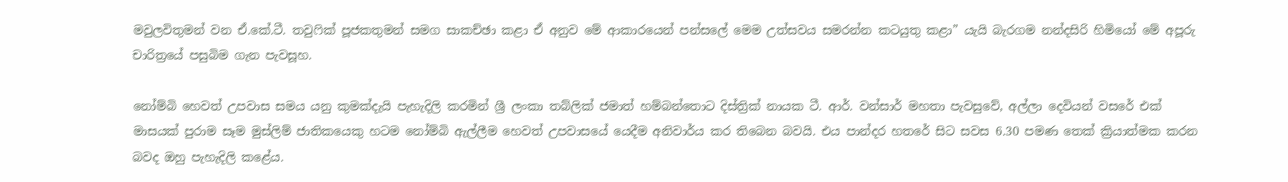මවුලවිතුමන් වන ඒ.කේ.ටී. තවුෆික් පූජකතුමන් සමග සාකච්ඡා කළා ඒ අනුව මේ ආකාරයෙන් පන්සලේ මෙම උත්සවය සමරන්න කටයුතු කළා” යැයි බැරගම නන්දසිරි හිමියෝ මේ අපූරු චාරිත්‍රයේ පසුබිම ගැන පැවසූහ.

නෝම්බි හෙවත් උපවාස සමය යනු කුමක්දැයි පැහැදිලි කරමින් ශ්‍රී ලංකා තබ්ලික් ජමාත් හම්බන්තොට දිස්ත්‍රික් නායක ටී. ආර්. වන්සාර් මහතා පැවසුවේ, අල්ලා දෙවියන් වසරේ එක් මාසයක් පුරාම සෑම මුස්ලිම් ජාතිකයෙකු හටම නෝම්බි ඇල්ලීම හෙවත් උපවාසයේ යෙදීම අනිවාර්ය කර තිබෙන බවයි. එය පාන්දර හතරේ සිට සවස 6.30 පමණ තෙක් ක්‍රියාත්මක කරන බවද ඔහු පැහැදිලි කළේය.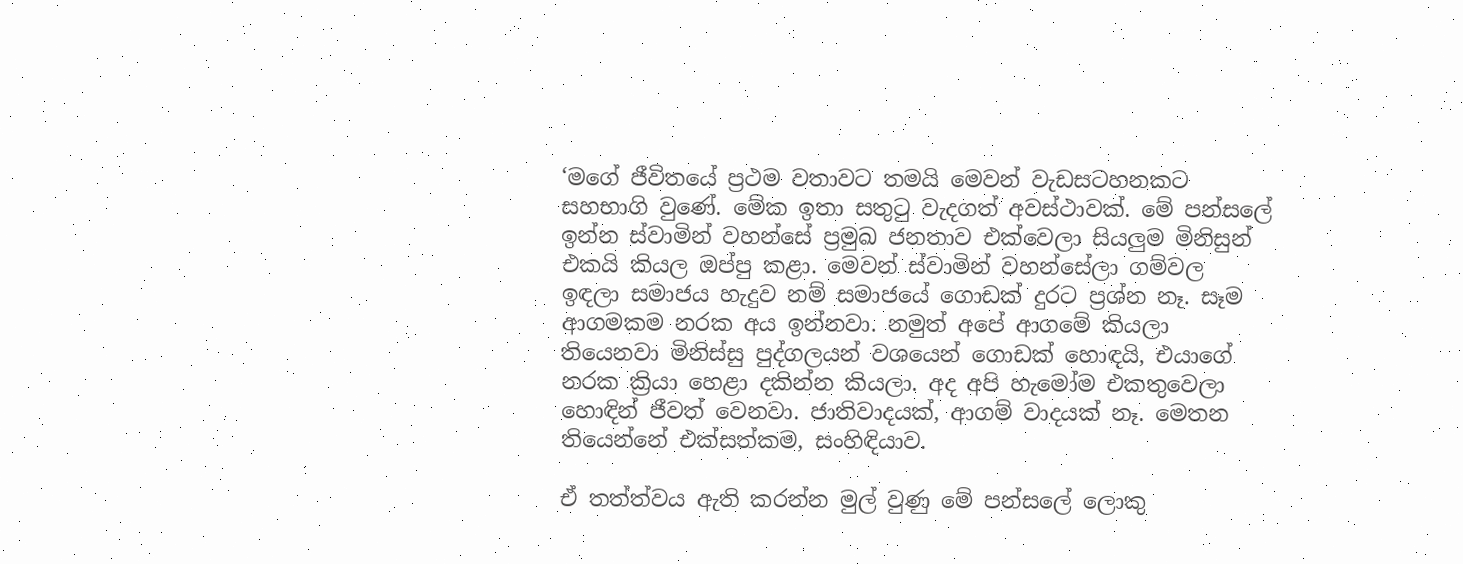‘මගේ ජීවිතයේ ප්‍රථම වතාවට තමයි මෙවන් වැඩසටහනකට සහභාගි වුණේ. මේක ඉතා සතුටු වැදගත් අවස්ථාවක්. මේ පන්සලේ ඉන්න ස්වාමින් වහන්සේ ප්‍රමුඛ ජනතාව එක්වෙලා සියලුම මිනිසුන් එකයි කියල ඔප්පු කළා. මෙවන් ස්වාමින් වහන්සේලා ගම්වල ඉඳලා සමාජය හැදුව නම් සමාජයේ ගොඩක් දුරට ප්‍රශ්න නෑ. සෑම ආගමකම නරක අය ඉන්නවා. නමුත් අපේ ආගමේ කියලා තියෙනවා මිනිස්සු පුද්ගලයන් වශයෙන් ගොඩක් හොඳයි, එයාගේ නරක ක්‍රියා හෙළා දකින්න කියලා. අද අපි හැමෝම එකතුවෙලා හොඳින් ජීවත් වෙනවා. ජාතිවාදයක්, ආගම් වාදයක් නෑ. මෙතන තියෙන්නේ එක්සත්කම, සංහිඳියාව.

ඒ තත්ත්වය ඇති කරන්න මුල් වුණු මේ පන්සලේ ලොකු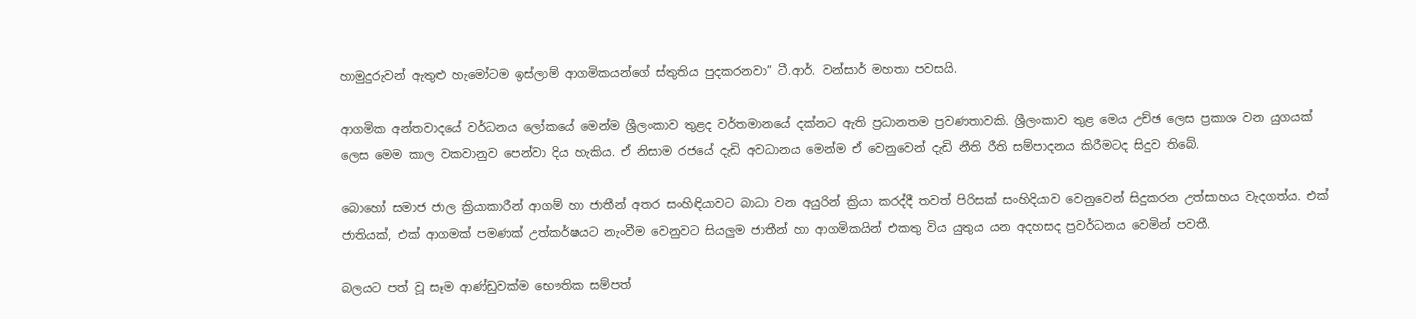හාමුදුරුවන් ඇතුළු හැමෝටම ඉස්ලාම් ආගමිකයන්ගේ ස්තුතිය පුදකරනවා” ටී.ආර්. වන්සාර් මහතා පවසයි.

ආගමික අන්තවාදයේ වර්ධනය ලෝකයේ මෙන්ම ශ්‍රීලංකාව තුළද වර්තමානයේ දක්නට ඇති ප්‍රධානතම ප්‍රවණතාවකි. ශ්‍රීලංකාව තුළ මෙය උච්ඡ ලෙස ප්‍රකාශ වන යුගයක් ලෙස මෙම කාල වකවානුව පෙන්වා දිය හැකිය. ඒ නිසාම රජයේ දැඩි අවධානය මෙන්ම ඒ වෙනුවෙන් දැඩි නීති රීති සම්පාදනය කිරීමටද සිදුව තිබේ.

බොහෝ සමාජ ජාල ක්‍රියාකාරීන් ආගම් හා ජාතීන් අතර සංහිඳියාවට බාධා වන අයුරින් ක්‍රියා කරද්දී තවත් පිරිසක් සංහිදියාව වෙනුවෙන් සිදුකරන උත්සාහය වැදගත්ය. එක් ජාතියක්, එක් ආගමක් පමණක් උත්කර්ෂයට නැංවීම වෙනුවට සියලුම ජාතීන් හා ආගමිකයින් එකතු විය යුතුය යන අදහසද ප්‍රවර්ධනය වෙමින් පවතී.

බලයට පත් වූ සෑම ආණ්ඩුවක්ම භෞතික සම්පත්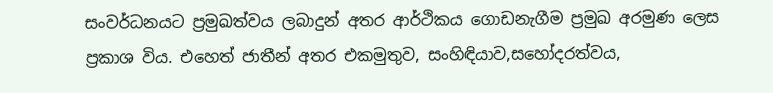සංවර්ධනයට ප්‍රමුඛත්වය ලබාදුන් අතර ආර්ථිකය ගොඩනැගීම ප්‍රමුඛ අරමුණ ලෙස ප්‍රකාශ විය. එහෙත් ජාතීන් අතර එකමුතුව, සංහිඳියාව,සහෝදරත්වය,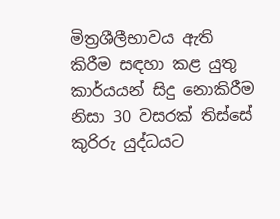මිත්‍රශීලීභාවය ඇති කිරීම සඳහා කළ යුතු කාර්යයන් සිදු නොකිරීම නිසා 30 වසරක් තිස්සේ කුරිරු යුද්ධයට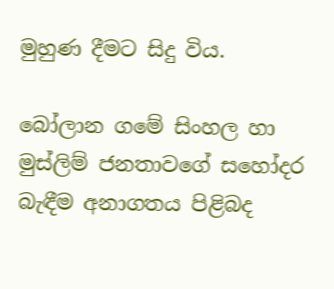මුහුණ දීමට සිදු විය.

බෝලාන ගමේ සිංහල හා මුස්ලිම් ජනතාවගේ සහෝදර බැඳීම අනාගතය පිළිබද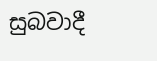සුබවාදී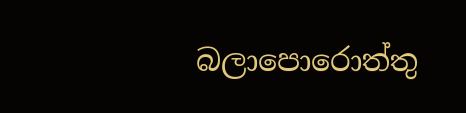බලාපොරොත්තු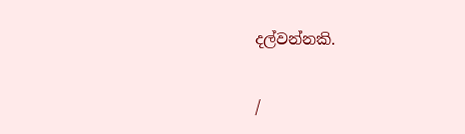දල්වන්නකි.

/